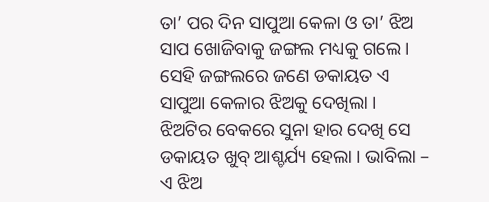ତା’ ପର ଦିନ ସାପୁଆ କେଳା ଓ ତା’ ଝିଅ ସାପ ଖୋଜିବାକୁ ଜଙ୍ଗଲ ମଧ୍ୟକୁ ଗଲେ । ସେହି ଜଙ୍ଗଲରେ ଜଣେ ଡକାୟତ ଏ ସାପୁଆ କେଳାର ଝିଅକୁ ଦେଖିଲା । ଝିଅଟିର ବେକରେ ସୁନା ହାର ଦେଖି ସେ ଡକାୟତ ଖୁବ୍ ଆଶ୍ଚର୍ଯ୍ୟ ହେଲା । ଭାବିଲା – ଏ ଝିଅ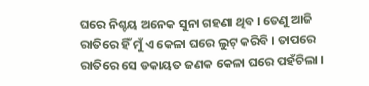ଘରେ ନିଶ୍ଚୟ ଅନେକ ସୁନା ଗହଣା ଥିବ । ତେଣୁ ଆଜି ରାତିରେ ହିଁ ମୁଁ ଏ କେଳା ଘରେ ଲୁଟ୍ କରିବି । ତାପରେ ରାତିରେ ସେ ଡକାୟତ ଜଣକ କେଳା ଘରେ ପହଁଚିଲା ।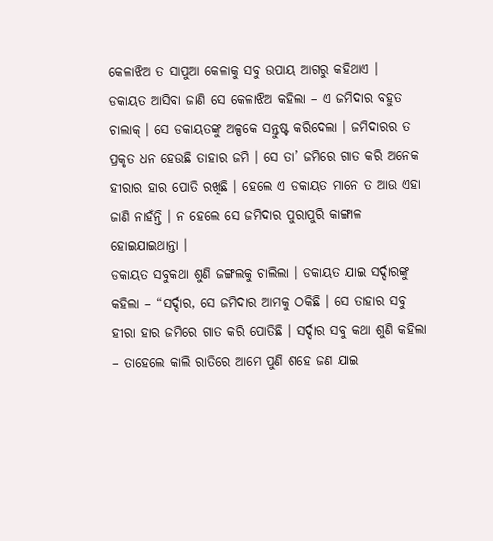କେଳାଝିଅ ତ ସାପୁଆ କେଳାକୁ ସବୁ ଉପାୟ ଆଗରୁ କହିଥାଏ ।
ଡକାୟତ ଆସିବା ଜାଣି ସେ କେଳାଝିଅ କହିଲା – ଏ ଜମିଦାର ବହୁତ ଚାଲାକ୍ । ସେ ଡକାୟତଙ୍କୁ ଅଳ୍ପକେ ସନ୍ତୁଷ୍ଟ କରିଦେଲା । ଜମିଦାରର ତ ପ୍ରକୃତ ଧନ ହେଉଛି ତାହାର ଜମି । ସେ ତା’ ଜମିରେ ଗାତ କରି ଅନେକ ହୀରାର ହାର ପୋତି ରଖିଛି । ହେଲେ ଏ ଡକାୟତ ମାନେ ତ ଆଉ ଏହା ଜାଣି ନାହଁନ୍ତି । ନ ହେଲେ ସେ ଜମିଦାର ପୁରାପୁରି କାଙ୍ଗାଳ ହୋଇଯାଇଥାନ୍ତା ।
ଡକାୟତ ସବୁକଥା ଶୁଣି ଜଙ୍ଗଲକୁ ଚାଲିଲା । ଡକାୟତ ଯାଇ ସର୍ଦ୍ଦାରଙ୍କୁ କହିଲା – “ସର୍ଦ୍ଦାର, ସେ ଜମିଦାର ଆମକୁ ଠକିଛି । ସେ ତାହାର ସବୁ ହୀରା ହାର ଜମିରେ ଗାତ କରି ପୋତିଛି । ସର୍ଦ୍ଦାର ସବୁ କଥା ଶୁଣି କହିଲା – ତାହେଲେ କାଲି ରାତିରେ ଆମେ ପୁଣି ଶହେ ଜଣ ଯାଇ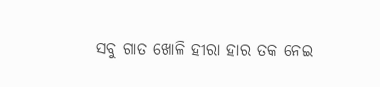ସବୁ ଗାତ ଖୋଳି ହୀରା ହାର ତକ ନେଇ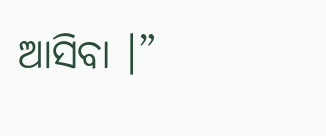ଆସିବା ।”